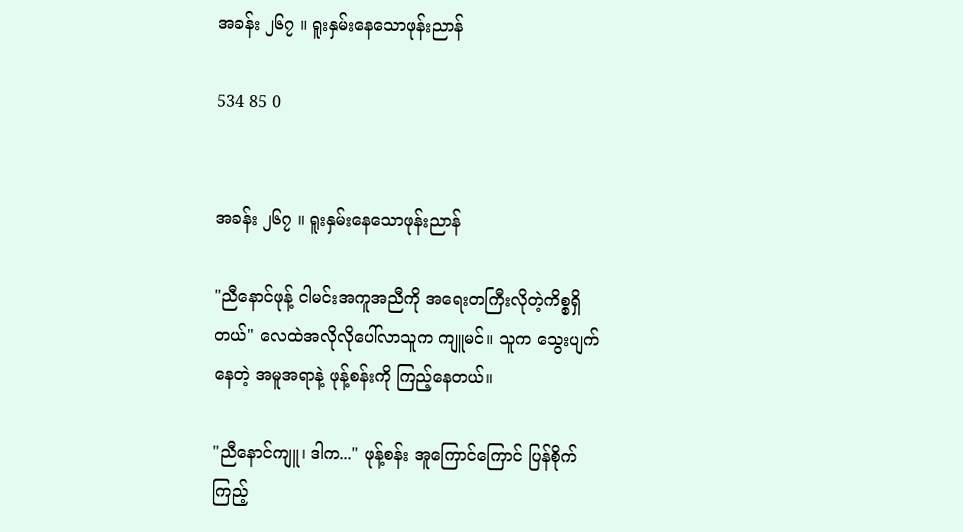အခန်း ၂၆၇ ။ ရူးနှမ်းနေသောဖုန်းညာန်

534 85 0


အခန်း ၂၆၇ ။ ရူးနှမ်းနေသောဖုန်းညာန်

"ညီနောင်ဖုန့် ငါမင်းအကူအညီကို အရေးတကြီးလိုတဲ့ကိစ္စရှိတယ်" လေထဲအလိုလိုပေါ်လာသူက ကျူမင်။ သူက သွေးပျက်နေတဲ့ အမူအရာနဲ့ ဖုန့်စန်းကို ကြည့်နေတယ်။

"ညီနောင်ကျူ၊ ဒါက..." ဖုန့်စန်း အူကြောင်ကြောင် ပြန်စိုက်ကြည့်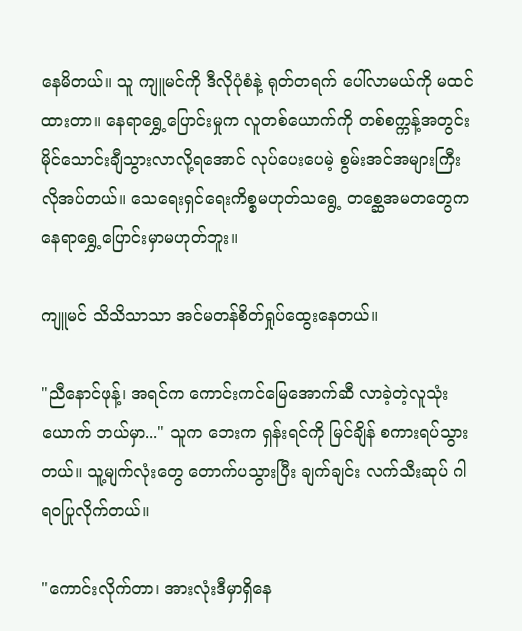နေမိတယ်။ သူ ကျူမင်ကို ဒီလိုပုံစံနဲ့ ရုတ်တရက် ပေါ်လာမယ်ကို မထင်ထားတာ။ နေရာရွှေ့ပြောင်းမှုက လူတစ်ယောက်ကို တစ်စက္ကန့်အတွင်း မိုင်သောင်းချီသွားလာလို့ရအောင် လုပ်ပေးပေမဲ့ စွမ်းအင်အများကြီး လိုအပ်တယ်။ သေရေးရှင်ရေးကိစ္စမဟုတ်သရွေ့ တစ္ဆေအမတတွေက နေရာရွှေ့ပြောင်းမှာမဟုတ်ဘူး။

ကျူမင် သိသိသာသာ အင်မတန်စိတ်ရှုပ်ထွေးနေတယ်။

"ညီနောင်ဖုန့်၊ အရင်က ကောင်းကင်မြေအောက်ဆီ လာခဲ့တဲ့လူသုံးယောက် ဘယ်မှာ..." သူက ဘေးက ရှန်းရင်ကို မြင်ချိန် စကားရပ်သွားတယ်။ သူ့မျက်လုံးတွေ တောက်ပသွားပြီး ချက်ချင်း လက်သီးဆုပ် ဂါရ၀ပြုလိုက်တယ်။

"ကောင်းလိုက်တာ၊ အားလုံးဒီမှာရှိနေ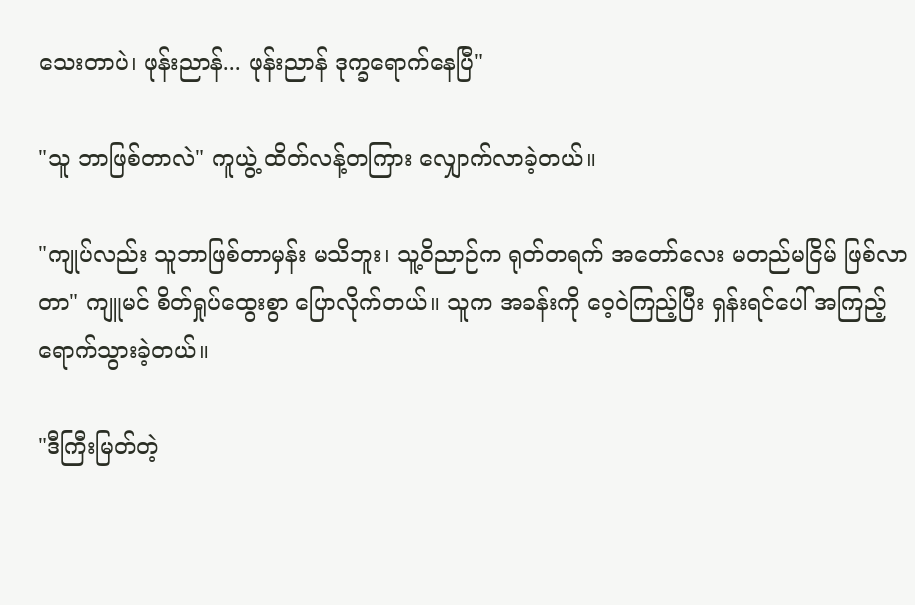သေးတာပဲ၊ ဖုန်းညာန်... ဖုန်းညာန် ဒုက္ခရောက်နေပြီ"

"သူ ဘာဖြစ်တာလဲ" ကူယွဲ့ ထိတ်လန့်တကြား လျှောက်လာခဲ့တယ်။

"ကျုပ်လည်း သူဘာဖြစ်တာမှန်း မသိဘူး၊ သူ့ဝိညာဉ်က ရုတ်တရက် အတော်လေး မတည်မငြိမ် ဖြစ်လာတာ" ကျူမင် စိတ်ရှုပ်ထွေးစွာ ပြောလိုက်တယ်။ သူက အခန်းကို ဝေ့ဝဲကြည့်ပြီး ရှန်းရင်ပေါ် အကြည့်ရောက်သွားခဲ့တယ်။

"ဒီကြီးမြတ်တဲ့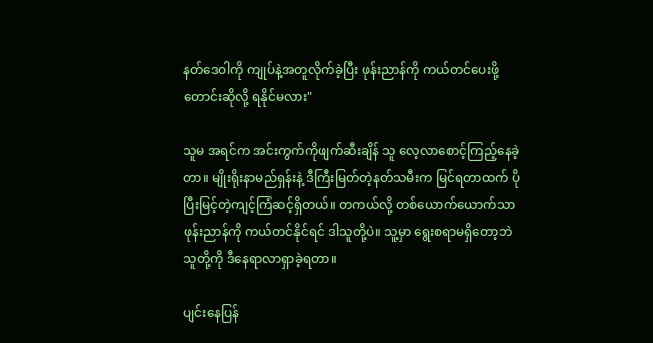နတ်ဒေဝါကို ကျုပ်နဲ့အတူလိုက်ခဲ့ပြီး ဖုန်းညာန်ကို ကယ်တင်ပေးဖို့ တောင်းဆိုလို့ ရနိုင်မလား"

သူမ အရင်က အင်းကွက်ကိုဖျက်ဆီးချိန် သူ လေ့လာစောင့်ကြည့်နေခဲ့တာ။ မျိုးရိုးနာမည်ရှန်းနဲ့ ဒီကြီးမြတ်တဲ့နတ်သမီးက မြင်ရတာထက် ပိုပြီးမြင့်တဲ့ကျင့်ကြံဆင့်ရှိတယ်။ တကယ်လို့ တစ်ယောက်ယောက်သာ ဖုန်းညာန်ကို ကယ်တင်နိုင်ရင် ဒါသူတို့ပဲ။ သူ့မှာ ရွေးစရာမရှိတော့ဘဲ သူတို့ကို ဒီနေရာလာရှာခဲ့ရတာ။

ပျင်းနေပြန်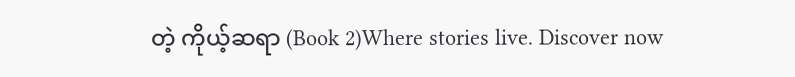တဲ့ ကိုယ့်ဆရာ (Book 2)Where stories live. Discover now